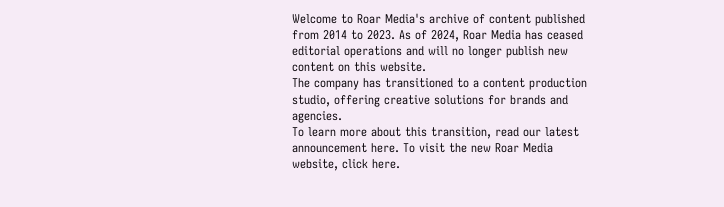Welcome to Roar Media's archive of content published from 2014 to 2023. As of 2024, Roar Media has ceased editorial operations and will no longer publish new content on this website.
The company has transitioned to a content production studio, offering creative solutions for brands and agencies.
To learn more about this transition, read our latest announcement here. To visit the new Roar Media website, click here.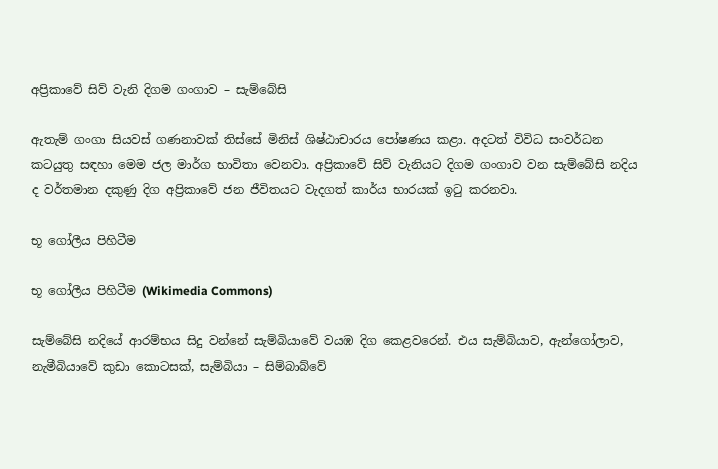අප්‍රිකාවේ සිව් වැනි දිගම ගංගාව – සැම්බේසි

ඇතැම් ගංගා සියවස් ගණනාවක් තිස්සේ මිනිස් ශිෂ්ඨාචාරය පෝෂණය කළා. අදටත් විවිධ සංවර්ධන කටයුතු සඳහා මෙම ජල මාර්ග භාවිතා වෙනවා. අප්‍රිකාවේ සිව් වැනියට දිගම ගංගාව වන සැම්බේසි නදිය ද වර්තමාන දකුණු දිග අප්‍රිකාවේ ජන ජීවිතයට වැදගත් කාර්ය භාරයක් ඉටු කරනවා.

භූ ගෝලීය පිහිටීම

භූ ගෝලීය පිහිටීම (Wikimedia Commons)

සැම්බේසි නදියේ ආරම්භය සිදු වන්නේ සැම්බියාවේ වයඹ දිග කෙළවරෙන්. එය සැම්බියාව, ඇන්ගෝලාව, නැමීබියාවේ කුඩා කොටසක්, සැම්බියා – සිම්බාබ්වේ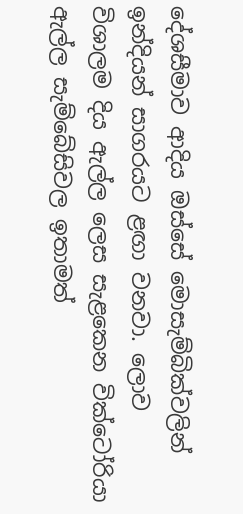දේශසීමාව ආදිය ඔස්සේ මොසැම්බික්වලින් ඉන්දියන් සාගරයට ළඟා වනවා. ලොව විශාලම දිය ඇල්ල ලෙස සැළකෙන වික්ටෝරියා ඇල්ල සැම්බේසිවල ඉතාමත්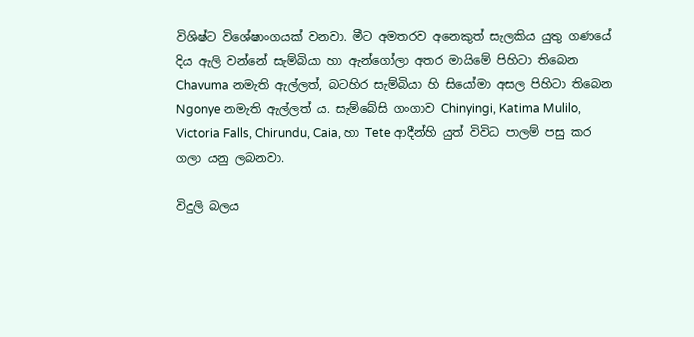විශිෂ්ට විශේෂාංගයක් වනවා. මීට අමතරව අනෙකුත් සැලකිය යුතු ගණයේ දිය ඇලි වන්නේ සැම්බියා හා ඇන්ගෝලා අතර මායිමේ පිහිටා තිබෙන Chavuma නමැති ඇල්ලත්, බටහිර සැම්බියා හි සියෝමා අසල පිහිටා තිබෙන Ngonye නමැති ඇල්ලත් ය. සැම්බේසි ගංගාව Chinyingi, Katima Mulilo, Victoria Falls, Chirundu, Caia, හා Tete ආදීන්හි යුත් විවිධ පාලම් පසු කර ගලා යනු ලබනවා.

විදුලි බලය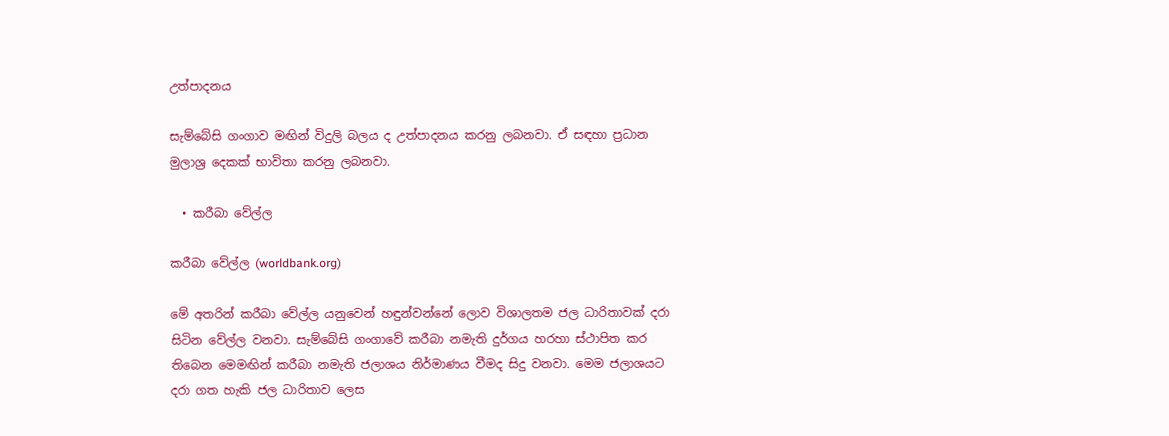උත්පාදනය

සැම්බේසි ගංගාව මඟින් විදුලි බලය ද උත්පාදනය කරනු ලබනවා. ඒ සඳහා ප්‍රධාන මුලාශ්‍ර දෙකක් භාවිතා කරනු ලබනවා.

  • කරීබා වේල්ල

කරීබා වේල්ල (worldbank.org)

මේ අතරින් කරීබා වේල්ල යනුවෙන් හඳුන්වන්නේ ලොව විශාලතම ජල ධාරිතාවක් දරා සිටින වේල්ල වනවා. සැම්බේසි ගංගාවේ කරීබා නමැති දුර්ගය හරහා ස්ථාපිත කර තිබෙන මෙමඟින් කරීබා නමැති ජලාශය නිර්මාණය වීමද සිදු වනවා. මෙම ජලාශයට දරා ගත හැකි ජල ධාරිතාව ලෙස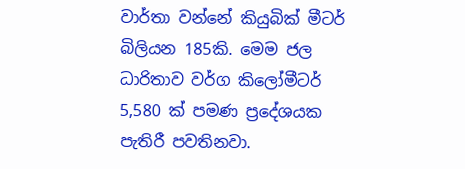වාර්තා වන්නේ කියුබික් මීටර් බිලියන 185කි. මෙම ජල ධාරිතාව වර්ග කිලෝමීටර් 5,580 ක් පමණ ප්‍රදේශයක පැතිරී පවතිනවා.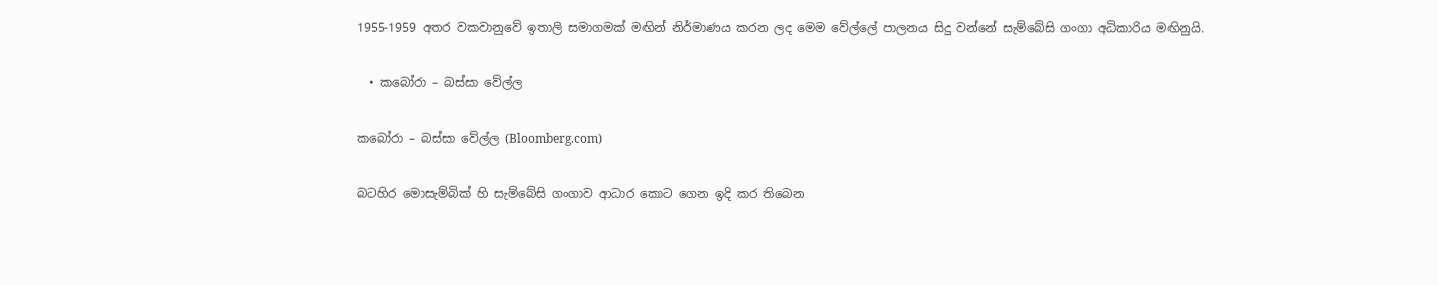1955-1959 අතර වකවානුවේ ඉතාලි සමාගමක් මඟින් නිර්මාණය කරන ලද මෙම වේල්ලේ පාලනය සිදු වන්නේ සැම්බේසි ගංගා අධිකාරිය මඟිනුයි.

  • කබෝරා – බස්සා වේල්ල

කබෝරා – බස්සා වේල්ල (Bloomberg.com)

බටහිර මොසැම්බික් හි සැම්බේසි ගංගාව ආධාර කොට ගෙන ඉදි කර තිබෙන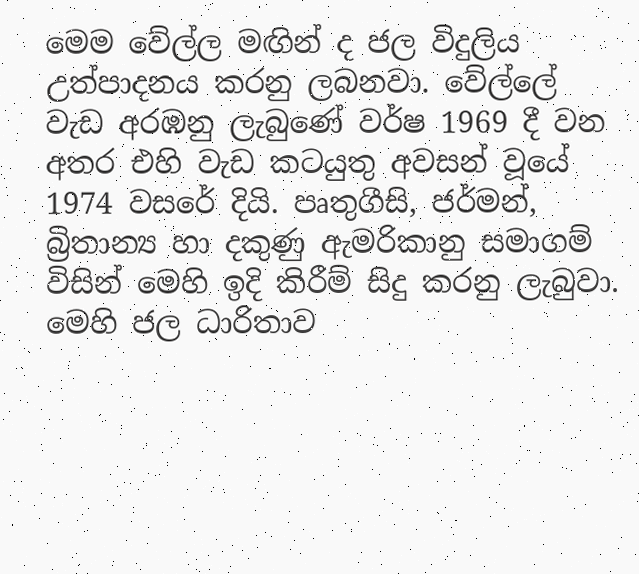මෙම වේල්ල මඟින් ද ජල විදුලිය උත්පාදනය කරනු ලබනවා. වේල්ලේ වැඩ අරඹනු ලැබුණේ වර්ෂ 1969 දී වන අතර එහි වැඩ කටයුතු අවසන් වූයේ 1974 වසරේ දියි. පෘතුගීසි, ජර්මන්, බ්‍රිතාන්‍ය හා දකුණු ඇමරිකානු සමාගම් විසින් මෙහි ඉදි කිරීම් සිදු කරනු ලැබුවා. මෙහි ජල ධාරිතාව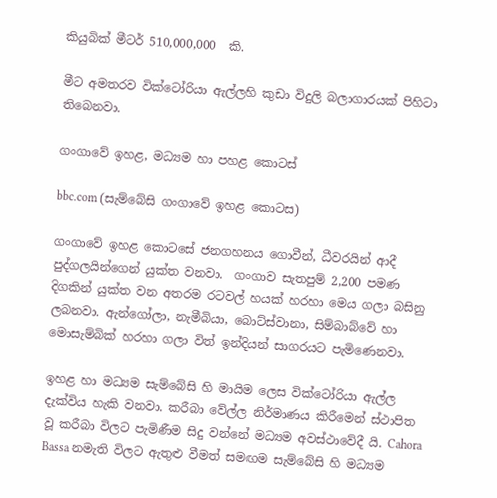කියුබික් මීටර් 510,000,000  කි.

මීට අමතරව වික්ටෝරියා ඇල්ලහි කුඩා විදුලි බලාගාරයක් පිහිටා තිබෙනවා.

ගංගාවේ ඉහළ, මධ්‍යම හා පහළ කොටස්

bbc.com (සැම්බේසි ගංගාවේ ඉහළ කොටස)

ගංගාවේ ඉහළ කොටසේ ජනගහනය ගොවීන්, ධීවරයින් ආදී පුද්ගලයින්ගෙන් යුක්ත වනවා.  ගංගාව සැතපුම් 2,200 පමණ දිගකින් යුක්ත වන අතරම රටවල් හයක් හරහා මෙය ගලා බසිනු ලබනවා. ඇන්ගෝලා, නැමීබියා, බොට්ස්වානා, සිම්බාබ්වේ හා මොසැම්බික් හරහා ගලා විත් ඉන්දියන් සාගරයට පැමිණෙනවා.

ඉහළ හා මධ්‍යම සැම්බේසි හි මායිම ලෙස වික්ටෝරියා ඇල්ල දැක්විය හැකි වනවා. කරීබා වේල්ල නිර්මාණය කිරීමෙන් ස්ථාපිත වූ කරීබා විලට පැමිණීම සිදු වන්නේ මධ්‍යම අවස්ථාවේදී යි. Cahora Bassa නමැති විලට ඇතුළු වීමත් සමඟම සැම්බේසි හි මධ්‍යම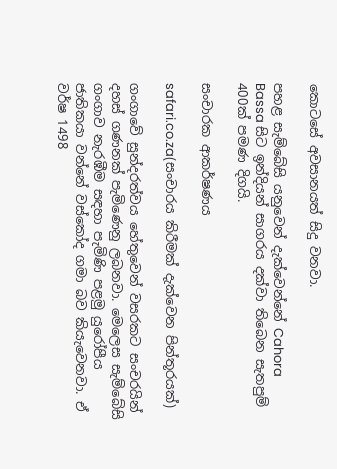කොටසේ අවසානයත් සිදු වනවා.

පහළ සැම්බේසි යනුවෙන් දැක්වෙන්නේ Cahora Bassa සිට ඉන්දියන් සාගරය දක්වා තිබෙන සැතපුම් 400ක් පමණ දිගයි.

සංචාරක ආකර්ෂණය

safari.co.za(සංචාරය කිරීමක් දැක්වෙන පින්තූරයක්)

ගංගාවේ සුන්දරත්වය හේතුවෙන් වසරකට සංචරයින් දහස් ගණනක් පැමිණෙනු ලබනවා. මෙලෙස සැම්බේසි ගංගාව නැරඹීම සඳහා පැමිණි පළමු යුරෝපීය ජාතිකයා වන්නේ වස්කෝද ගමා බව කියැවෙනවා. ඒ වර්ෂ 1498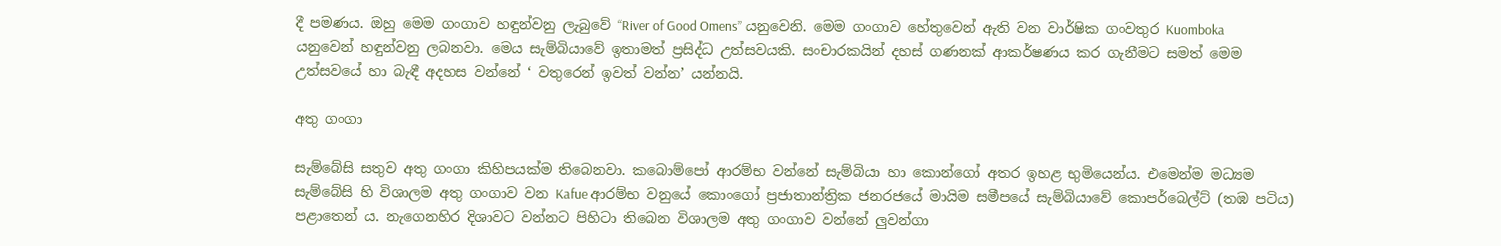දී පමණය. ඔහු මෙම ගංගාව හඳුන්වනු ලැබුවේ “River of Good Omens” යනුවෙනි. මෙම ගංගාව හේතුවෙන් ඇති වන වාර්ෂික ගංවතුර Kuomboka යනුවෙන් හඳුන්වනු ලබනවා. මෙය සැම්බියාවේ ඉතාමත් ප්‍රසිද්ධ උත්සවයකි. සංචාරකයින් දහස් ගණනක් ආකර්ෂණය කර ගැනීමට සමත් මෙම උත්සවයේ හා බැඳී අදහස වන්නේ ‘ වතුරෙන් ඉවත් වන්න’ යන්නයි.

අතු ගංගා

සැම්බේසි සතුව අතු ගංගා කිහිපයක්ම තිබෙනවා. කබොම්පෝ ආරම්භ වන්නේ සැම්බියා හා කොන්ගෝ අතර ඉහළ භුමියෙන්ය. එමෙන්ම මධ්‍යම සැම්බේසි හි විශාලම අතු ගංගාව වන Kafue ආරම්භ වනුයේ කොංගෝ ප්‍රජාතාන්ත්‍රික ජනරජයේ මායිම සමීපයේ සැම්බියාවේ කොපර්බෙල්ට් (තඹ පටිය) පළාතෙන් ය. නැගෙනහිර දිශාවට වන්නට පිහිටා තිබෙන විශාලම අතු ගංගාව වන්නේ ලුවන්ගා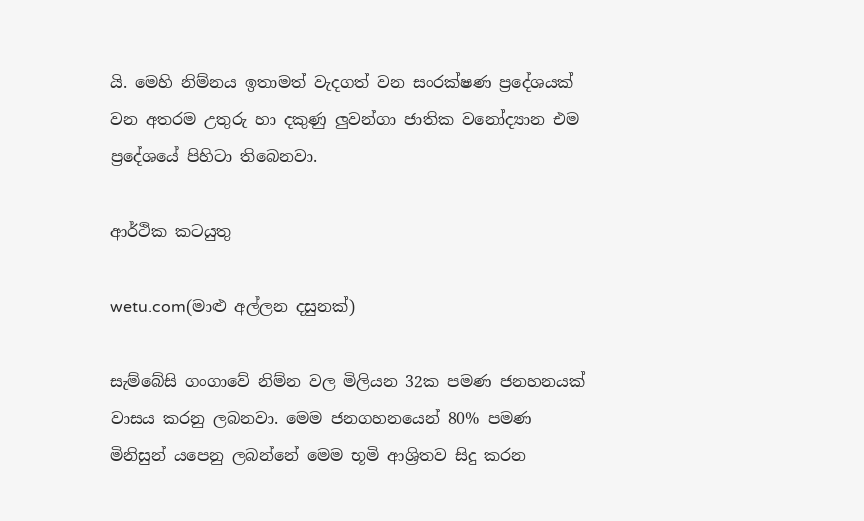යි. මෙහි නිම්නය ඉතාමත් වැදගත් වන සංරක්ෂණ ප්‍රදේශයක් වන අතරම උතුරු හා දකුණු ලුවන්ගා ජාතික වනෝද්‍යාන එම ප්‍රදේශයේ පිහිටා තිබෙනවා.

ආර්ථික කටයුතු

wetu.com(මාළු අල්ලන දසුනක්)

සැම්බේසි ගංගාවේ නිම්න වල මිලියන 32ක පමණ ජනහනයක් වාසය කරනු ලබනවා. මෙම ජනගහනයෙන් 80% පමණ මිනිසුන් යපෙනු ලබන්නේ මෙම භූමි ආශ්‍රිතව සිදු කරන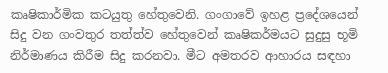කෘෂිකාර්මික කටයුතු හේතුවෙනි. ගංගාවේ ඉහළ ප්‍රදේශයෙන් සිදු වන ගංවතුර තත්ත්ව හේතුවෙන් කෘෂිකර්මයට සුදුසු භූමි නිර්මාණය කිරීම සිදු කරනවා. මීට අමතරව ආහාරය සඳහා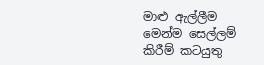මාළු ඇල්ලීම මෙන්ම සෙල්ලම් කිරීම් කටයුතු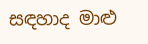සඳහාද මාළු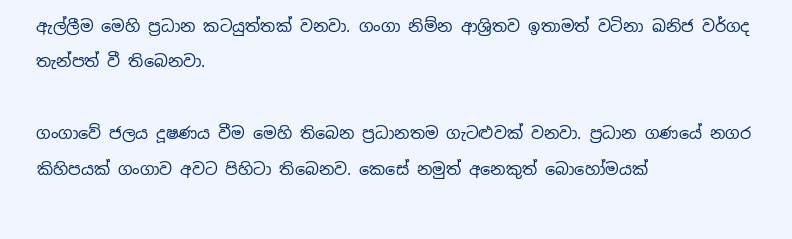ඇල්ලීම මෙහි ප්‍රධාන කටයුත්තක් වනවා. ගංගා නිම්න ආශ්‍රිතව ඉතාමත් වටිනා ඛනිජ වර්ගද තැන්පත් වී තිබෙනවා.

ගංගාවේ ජලය දූෂණය වීම මෙහි තිබෙන ප්‍රධානතම ගැටළුවක් වනවා. ප්‍රධාන ගණයේ නගර කිහිපයක් ගංගාව අවට පිහිටා තිබෙනව. කෙසේ නමුත් අනෙකුත් බොහෝමයක්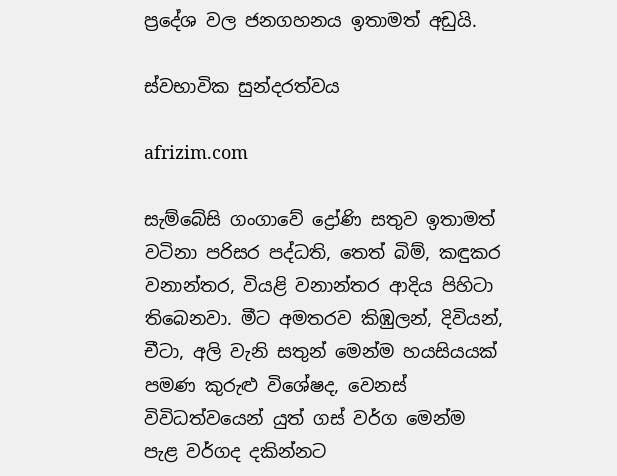ප්‍රදේශ වල ජනගහනය ඉතාමත් අඩුයි.

ස්වභාවික සුන්දරත්වය

afrizim.com

සැම්බේසි ගංගාවේ ද්‍රෝණි සතුව ඉතාමත් වටිනා පරිසර පද්ධති, තෙත් බිම්, කඳුකර වනාන්තර, වියළි වනාන්තර ආදිය පිහිටා තිබෙනවා. මීට අමතරව කිඹුලන්, දිවියන්, චීටා, අලි වැනි සතුන් මෙන්ම හයසියයක් පමණ කුරුළු විශේෂද, වෙනස් විවිධත්වයෙන් යුත් ගස් වර්ග මෙන්ම පැළ වර්ගද දකින්නට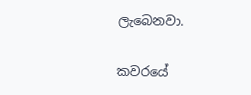ලැබෙනවා.

කවරයේ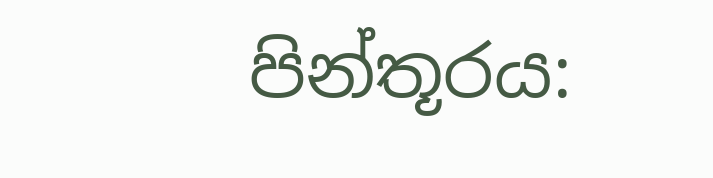පින්තූරය: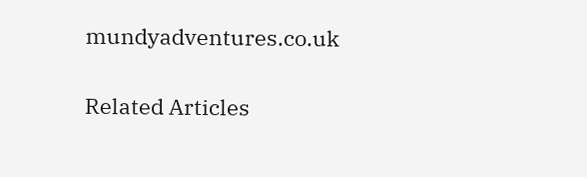mundyadventures.co.uk

Related Articles